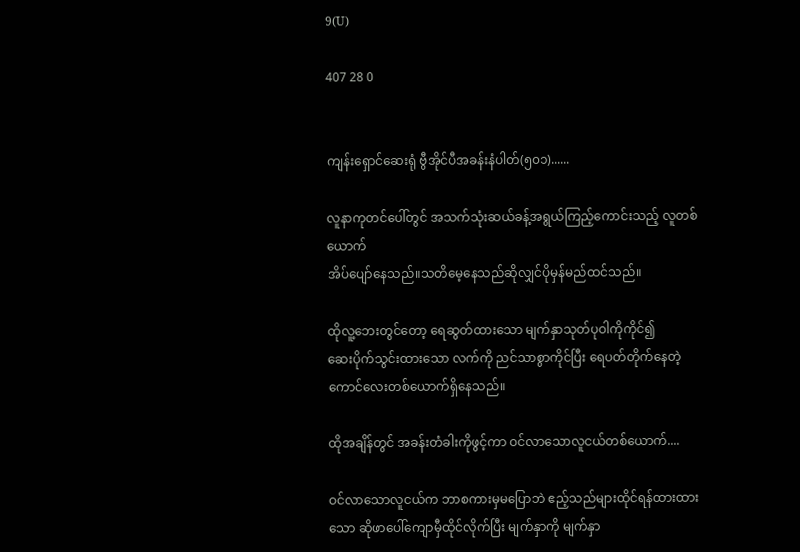9(U)

407 28 0


ကျန်းရှောင်ဆေးရုံ ဗွီအိုင်ပီအခန်းနံပါတ်(၅၀၁)......

လူနာကုတင်ပေါ်တွင် အသက်သုံးဆယ်ခန့်အရွယ်ကြည့်ကောင်းသည့် လူတစ်ယောက်
အိပ်ပျော်နေသည်။သတိမေ့နေသည်ဆိုလျှင်ပိုမှန်မည်ထင်သည်။

ထိုလူ့ဘေးတွင်တော့ ရေဆွတ်ထားသော မျက်နှာသုတ်ပုဝါကိုကိုင်၍
ဆေးပိုက်သွင်းထားသော လက်ကို ညင်သာစွာကိုင်ပြီး ရေပတ်တိုက်နေတဲ့ ကောင်လေးတစ်ယောက်ရှိနေသည်။

ထိုအချိန်တွင် အခန်းတံခါးကိုဖွင့်ကာ ဝင်လာသောလူငယ်တစ်ယောက်....

ဝင်လာသောလူငယ်က ဘာစကားမှမပြောဘဲ ဧည့်သည်များထိုင်ရန်ထားထားသော ဆိုဖာပေါ်ကျောမှီထိုင်လိုက်ပြီး မျက်နှာကို မျက်နှာ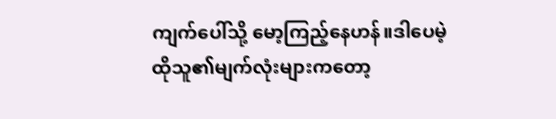ကျက်ပေါ်သို့ မော့ကြည့်နေဟန်။ဒါပေမဲ့
ထိုသူ၏မျက်လုံးများကတော့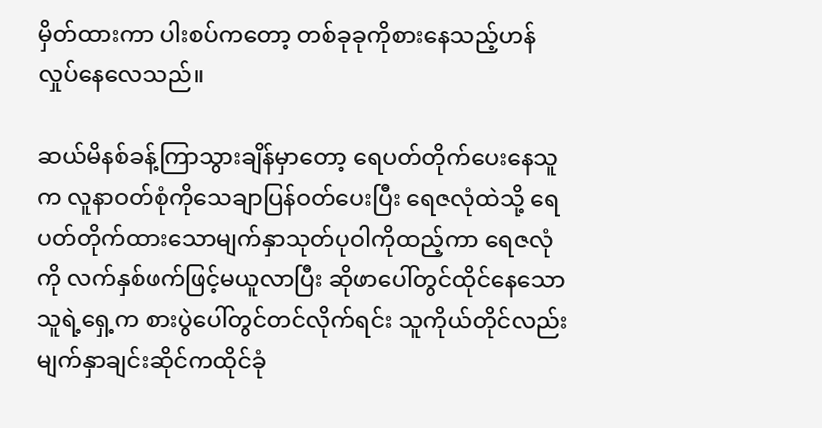မှိတ်ထားကာ ပါးစပ်ကတော့ တစ်ခုခုကိုစားနေသည့်ဟန် လှုပ်နေလေသည်။

ဆယ်မိနစ်ခန့်ကြာသွားချိန်မှာတော့ ရေပတ်တိုက်ပေးနေသူက လူနာဝတ်စုံကိုသေချာပြန်ဝတ်ပေးပြီး ရေဇလုံထဲသို့ ရေပတ်တိုက်ထားသောမျက်နှာသုတ်ပုဝါကိုထည့်ကာ ရေဇလုံကို လက်နှစ်ဖက်ဖြင့်မယူလာပြီး ဆိုဖာပေါ်တွင်ထိုင်နေသောသူရဲ့ရှေ့က စားပွဲပေါ်တွင်တင်လိုက်ရင်း သူကိုယ်တိုင်လည်းမျက်နှာချင်းဆိုင်ကထိုင်ခုံ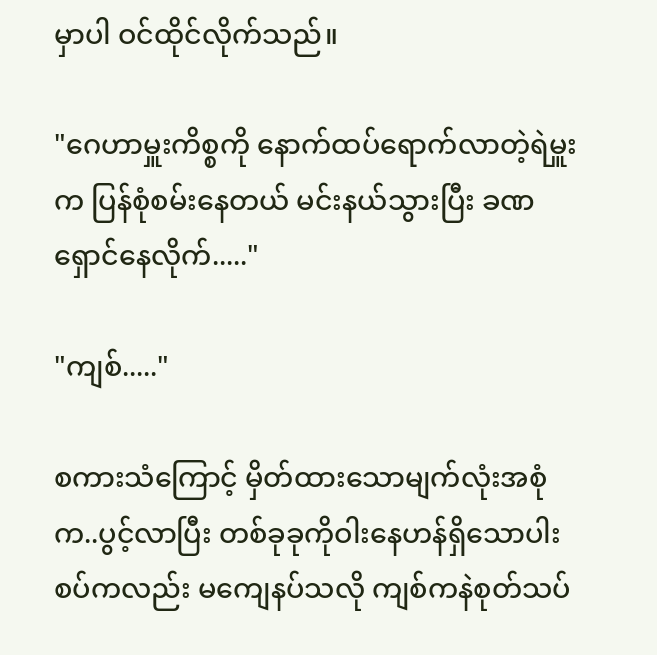မှာပါ ဝင်ထိုင်လိုက်သည်။

"ဂေဟာမှူးကိစ္စကို နောက်ထပ်ရောက်လာတဲ့ရဲမှူးက ပြန်စုံစမ်းနေတယ် မင်းနယ်သွားပြီး ခဏရှောင်နေလိုက်....."

"ကျစ်....."

စကားသံကြောင့် မှိတ်ထားသောမျက်လုံးအစုံက..ပွင့်လာပြီး တစ်ခုခုကိုဝါးနေဟန်ရှိသောပါးစပ်ကလည်း မကျေနပ်သလို ကျစ်ကနဲစုတ်သပ်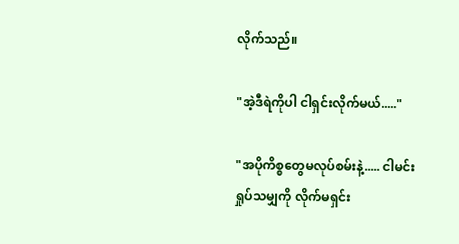လိုက်သည်။

"အဲ့ဒီရဲကိုပါ ငါရှင်းလိုက်မယ်....."

"အပိုကိစ္စတွေမလုပ်စမ်းနဲ့..... ငါမင်းရှုပ်သမျှကို လိုက်မရှင်း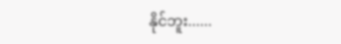နိုင်ဘူး......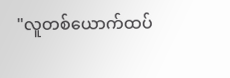"လူတစ်ယောက်ထပ်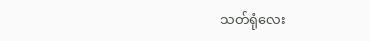သတ်ရုံလေး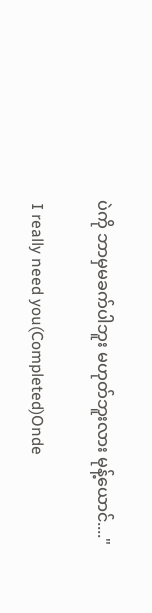ပဲကို ဘာမှမခက်ပါဘူး မဟုတ်ဘူးလား မုန့်ယောင်...."

 I really need you(Completed)Onde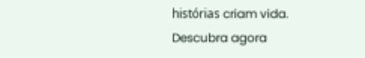histórias criam vida. Descubra agora